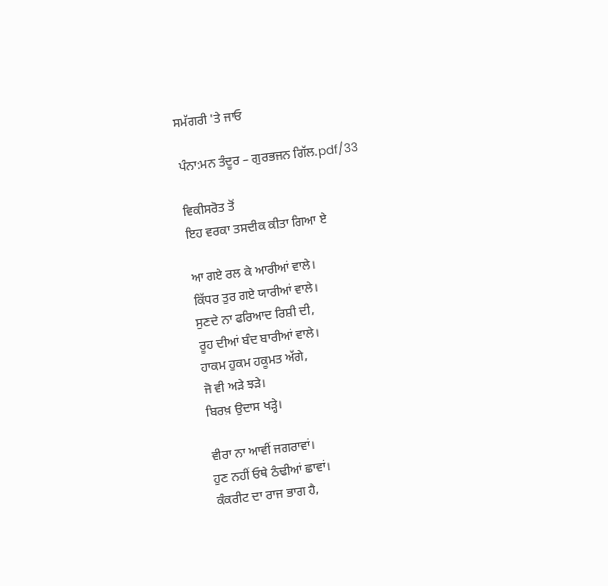ਸਮੱਗਰੀ 'ਤੇ ਜਾਓ

ਪੰਨਾ:ਮਨ ਤੰਦੂਰ – ਗੁਰਭਜਨ ਗਿੱਲ.pdf/33

ਵਿਕੀਸਰੋਤ ਤੋਂ
ਇਹ ਵਰਕਾ ਤਸਦੀਕ ਕੀਤਾ ਗਿਆ ਏ

ਆ ਗਏ ਰਲ ਕੇ ਆਰੀਆਂ ਵਾਲੇ।
ਕਿੱਧਰ ਤੁਰ ਗਏ ਯਾਰੀਆਂ ਵਾਲੇ।
ਸੁਣਦੇ ਨਾ ਫਰਿਆਦ ਰਿਸ਼ੀ ਦੀ,
ਰੂਹ ਦੀਆਂ ਬੰਦ ਬਾਰੀਆਂ ਵਾਲੇ।
ਹਾਕਮ ਹੁਕਮ ਹਕੂਮਤ ਅੱਗੇ,
ਜੋ ਵੀ ਅੜੇ ਝੜੇ।
ਬਿਰਖ਼ ਉਦਾਸ ਖੜ੍ਹੇ।

ਵੀਰਾ ਨਾ ਆਵੀਂ ਜਗਰਾਵਾਂ।
ਹੁਣ ਨਹੀਂ ਓਥੇ ਠੰਢੀਆਂ ਛਾਵਾਂ।
ਕੰਕਰੀਟ ਦਾ ਰਾਜ ਭਾਗ ਹੈ,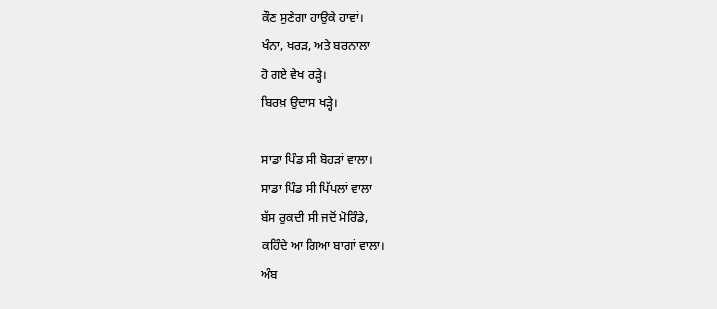ਕੌਣ ਸੁਣੇਗਾ ਹਾਉਕੇ ਹਾਵਾਂ।
ਖੰਨਾ, ਖਰੜ, ਅਤੇ ਬਰਨਾਲਾ
ਹੋ ਗਏ ਵੇਖ ਰੜ੍ਹੇ।
ਬਿਰਖ਼ ਉਦਾਸ ਖੜ੍ਹੇ।

ਸਾਡਾ ਪਿੰਡ ਸੀ ਬੋਹੜਾਂ ਵਾਲਾ।
ਸਾਡਾ ਪਿੰਡ ਸੀ ਪਿੱਪਲਾਂ ਵਾਲਾ
ਬੱਸ ਰੁਕਦੀ ਸੀ ਜਦੋਂ ਮੋਰਿੰਡੇ,
ਕਹਿੰਦੇ ਆ ਗਿਆ ਬਾਗਾਂ ਵਾਲਾ।
ਅੰਬ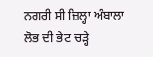ਨਗਰੀ ਸੀ ਜ਼ਿਲ੍ਹਾ ਅੰਬਾਲਾ
ਲੋਭ ਦੀ ਭੇਟ ਚੜ੍ਹੇ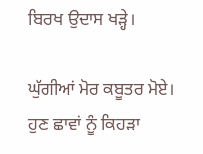ਬਿਰਖ ਉਦਾਸ ਖੜ੍ਹੇ।

ਘੁੱਗੀਆਂ ਮੋਰ ਕਬੂਤਰ ਮੋਏ।
ਹੁਣ ਛਾਵਾਂ ਨੂੰ ਕਿਹੜਾ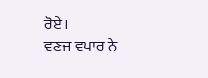ਰੋਏ।
ਵਣਜ ਵਪਾਰ ਨੇ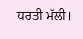ਧਰਤੀ ਮੱਲੀ।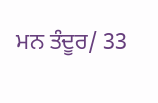ਮਨ ਤੰਦੂਰ/ 33